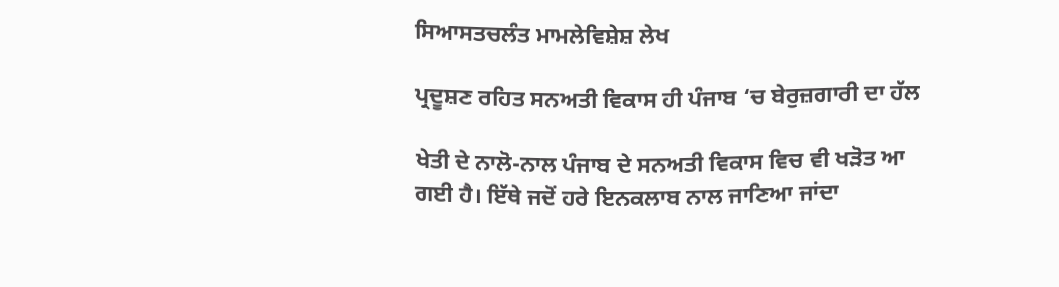ਸਿਆਸਤਚਲੰਤ ਮਾਮਲੇਵਿਸ਼ੇਸ਼ ਲੇਖ

ਪ੍ਰਦੂਸ਼ਣ ਰਹਿਤ ਸਨਅਤੀ ਵਿਕਾਸ ਹੀ ਪੰਜਾਬ ‘ਚ ਬੇਰੁਜ਼ਗਾਰੀ ਦਾ ਹੱਲ

ਖੇਤੀ ਦੇ ਨਾਲੋ-ਨਾਲ ਪੰਜਾਬ ਦੇ ਸਨਅਤੀ ਵਿਕਾਸ ਵਿਚ ਵੀ ਖੜੋਤ ਆ ਗਈ ਹੈ। ਇੱਥੇ ਜਦੋਂ ਹਰੇ ਇਨਕਲਾਬ ਨਾਲ ਜਾਣਿਆ ਜਾਂਦਾ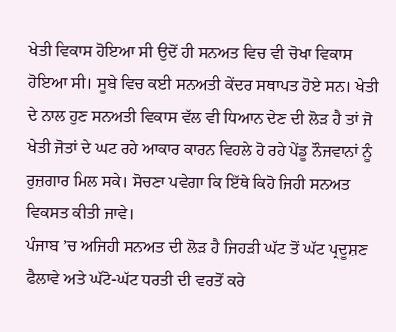ਖੇਤੀ ਵਿਕਾਸ ਹੋਇਆ ਸੀ ਉਦੋਂ ਹੀ ਸਨਅਤ ਵਿਚ ਵੀ ਚੋਖਾ ਵਿਕਾਸ ਹੋਇਆ ਸੀ। ਸੂਬੇ ਵਿਚ ਕਈ ਸਨਅਤੀ ਕੇਂਦਰ ਸਥਾਪਤ ਹੋਏ ਸਨ। ਖੇਤੀ ਦੇ ਨਾਲ ਹੁਣ ਸਨਅਤੀ ਵਿਕਾਸ ਵੱਲ ਵੀ ਧਿਆਨ ਦੇਣ ਦੀ ਲੋੜ ਹੈ ਤਾਂ ਜੋ ਖੇਤੀ ਜੋਤਾਂ ਦੇ ਘਟ ਰਹੇ ਆਕਾਰ ਕਾਰਨ ਵਿਹਲੇ ਹੋ ਰਹੇ ਪੇਂਡੂ ਨੌਜਵਾਨਾਂ ਨੂੰ ਰੁਜ਼ਗਾਰ ਮਿਲ ਸਕੇ। ਸੋਚਣਾ ਪਵੇਗਾ ਕਿ ਇੱਥੇ ਕਿਹੋ ਜਿਹੀ ਸਨਅਤ ਵਿਕਸਤ ਕੀਤੀ ਜਾਵੇ।
ਪੰਜਾਬ ’ਚ ਅਜਿਹੀ ਸਨਅਤ ਦੀ ਲੋੜ ਹੈ ਜਿਹੜੀ ਘੱਟ ਤੋਂ ਘੱਟ ਪ੍ਰਦੂਸ਼ਣ ਫੈਲਾਵੇ ਅਤੇ ਘੱਟੋ-ਘੱਟ ਧਰਤੀ ਦੀ ਵਰਤੋਂ ਕਰੇ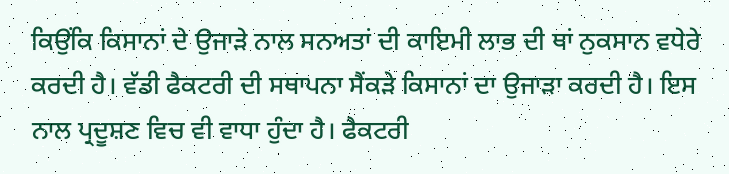ਕਿਉਂਕਿ ਕਿਸਾਨਾਂ ਦੇ ਉਜਾੜੇ ਨਾਲ ਸਨਅਤਾਂ ਦੀ ਕਾਇਮੀ ਲਾਭ ਦੀ ਥਾਂ ਨੁਕਸਾਨ ਵਧੇਰੇ ਕਰਦੀ ਹੈ। ਵੱਡੀ ਫੈਕਟਰੀ ਦੀ ਸਥਾਪਨਾ ਸੈਂਕੜੇ ਕਿਸਾਨਾਂ ਦਾ ਉਜਾੜਾ ਕਰਦੀ ਹੈ। ਇਸ ਨਾਲ ਪ੍ਰਦੂਸ਼ਣ ਵਿਚ ਵੀ ਵਾਧਾ ਹੁੰਦਾ ਹੈ। ਫੈਕਟਰੀ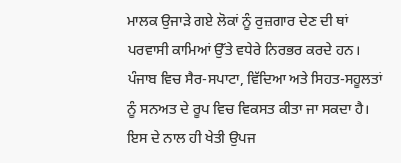ਮਾਲਕ ਉਜਾੜੇ ਗਏ ਲੋਕਾਂ ਨੂੰ ਰੁਜ਼ਗਾਰ ਦੇਣ ਦੀ ਥਾਂ ਪਰਵਾਸੀ ਕਾਮਿਆਂ ਉੱਤੇ ਵਧੇਰੇ ਨਿਰਭਰ ਕਰਦੇ ਹਨ। ਪੰਜਾਬ ਵਿਚ ਸੈਰ-ਸਪਾਟਾ, ਵਿੱਦਿਆ ਅਤੇ ਸਿਹਤ-ਸਹੂਲਤਾਂ ਨੂੰ ਸਨਅਤ ਦੇ ਰੂਪ ਵਿਚ ਵਿਕਸਤ ਕੀਤਾ ਜਾ ਸਕਦਾ ਹੈ। ਇਸ ਦੇ ਨਾਲ ਹੀ ਖੇਤੀ ਉਪਜ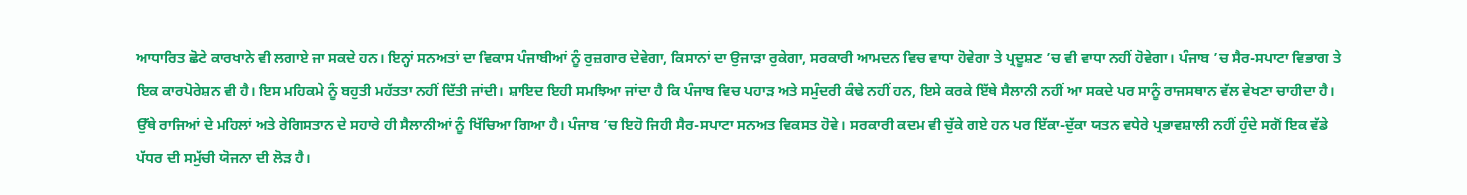ਆਧਾਰਿਤ ਛੋਟੇ ਕਾਰਖਾਨੇ ਵੀ ਲਗਾਏ ਜਾ ਸਕਦੇ ਹਨ। ਇਨ੍ਹਾਂ ਸਨਅਤਾਂ ਦਾ ਵਿਕਾਸ ਪੰਜਾਬੀਆਂ ਨੂੰ ਰੁਜ਼ਗਾਰ ਦੇਵੇਗਾ, ਕਿਸਾਨਾਂ ਦਾ ਉਜਾੜਾ ਰੁਕੇਗਾ, ਸਰਕਾਰੀ ਆਮਦਨ ਵਿਚ ਵਾਧਾ ਹੋਵੇਗਾ ਤੇ ਪ੍ਰਦੂਸ਼ਣ ’ਚ ਵੀ ਵਾਧਾ ਨਹੀਂ ਹੋਵੇਗਾ। ਪੰਜਾਬ ’ਚ ਸੈਰ-ਸਪਾਟਾ ਵਿਭਾਗ ਤੇ ਇਕ ਕਾਰਪੋਰੇਸ਼ਨ ਵੀ ਹੈ। ਇਸ ਮਹਿਕਮੇ ਨੂੰ ਬਹੁਤੀ ਮਹੱਤਤਾ ਨਹੀਂ ਦਿੱਤੀ ਜਾਂਦੀ। ਸ਼ਾਇਦ ਇਹੀ ਸਮਝਿਆ ਜਾਂਦਾ ਹੈ ਕਿ ਪੰਜਾਬ ਵਿਚ ਪਹਾੜ ਅਤੇ ਸਮੁੰਦਰੀ ਕੰਢੇ ਨਹੀਂ ਹਨ, ਇਸੇ ਕਰਕੇ ਇੱਥੇ ਸੈਲਾਨੀ ਨਹੀਂ ਆ ਸਕਦੇ ਪਰ ਸਾਨੂੰ ਰਾਜਸਥਾਨ ਵੱਲ ਵੇਖਣਾ ਚਾਹੀਦਾ ਹੈ। ਉੱਥੇ ਰਾਜਿਆਂ ਦੇ ਮਹਿਲਾਂ ਅਤੇ ਰੇਗਿਸਤਾਨ ਦੇ ਸਹਾਰੇ ਹੀ ਸੈਲਾਨੀਆਂ ਨੂੰ ਖਿੱਚਿਆ ਗਿਆ ਹੈ। ਪੰਜਾਬ ’ਚ ਇਹੋ ਜਿਹੀ ਸੈਰ-ਸਪਾਟਾ ਸਨਅਤ ਵਿਕਸਤ ਹੋਵੇ। ਸਰਕਾਰੀ ਕਦਮ ਵੀ ਚੁੱਕੇ ਗਏ ਹਨ ਪਰ ਇੱਕਾ-ਦੁੱਕਾ ਯਤਨ ਵਧੇਰੇ ਪ੍ਰਭਾਵਸ਼ਾਲੀ ਨਹੀਂ ਹੁੰਦੇ ਸਗੋਂ ਇਕ ਵੱਡੇ ਪੱਧਰ ਦੀ ਸਮੁੱਚੀ ਯੋਜਨਾ ਦੀ ਲੋੜ ਹੈ।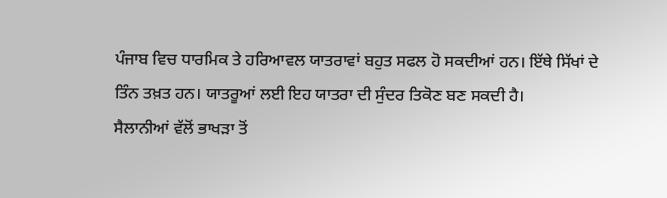ਪੰਜਾਬ ਵਿਚ ਧਾਰਮਿਕ ਤੇ ਹਰਿਆਵਲ ਯਾਤਰਾਵਾਂ ਬਹੁਤ ਸਫਲ ਹੋ ਸਕਦੀਆਂ ਹਨ। ਇੱਥੇ ਸਿੱਖਾਂ ਦੇ ਤਿੰਨ ਤਖ਼ਤ ਹਨ। ਯਾਤਰੂਆਂ ਲਈ ਇਹ ਯਾਤਰਾ ਦੀ ਸੁੰਦਰ ਤਿਕੋਣ ਬਣ ਸਕਦੀ ਹੈ।
ਸੈਲਾਨੀਆਂ ਵੱਲੋਂ ਭਾਖੜਾ ਤੋਂ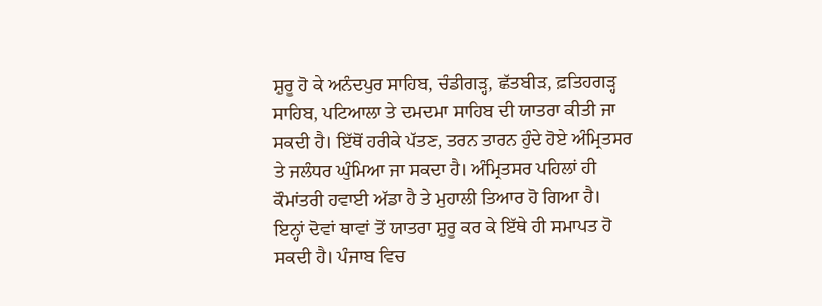ਸ਼ੁਰੂ ਹੋ ਕੇ ਅਨੰਦਪੁਰ ਸਾਹਿਬ, ਚੰਡੀਗੜ੍ਹ, ਛੱਤਬੀੜ, ਫ਼ਤਿਹਗੜ੍ਹ ਸਾਹਿਬ, ਪਟਿਆਲਾ ਤੇ ਦਮਦਮਾ ਸਾਹਿਬ ਦੀ ਯਾਤਰਾ ਕੀਤੀ ਜਾ ਸਕਦੀ ਹੈ। ਇੱਥੋਂ ਹਰੀਕੇ ਪੱਤਣ, ਤਰਨ ਤਾਰਨ ਹੁੰਦੇ ਹੋਏ ਅੰਮ੍ਰਿਤਸਰ ਤੇ ਜਲੰਧਰ ਘੁੰਮਿਆ ਜਾ ਸਕਦਾ ਹੈ। ਅੰਮ੍ਰਿਤਸਰ ਪਹਿਲਾਂ ਹੀ ਕੌਮਾਂਤਰੀ ਹਵਾਈ ਅੱਡਾ ਹੈ ਤੇ ਮੁਹਾਲੀ ਤਿਆਰ ਹੋ ਗਿਆ ਹੈ। ਇਨ੍ਹਾਂ ਦੋਵਾਂ ਥਾਵਾਂ ਤੋਂ ਯਾਤਰਾ ਸ਼ੁਰੂ ਕਰ ਕੇ ਇੱਥੇ ਹੀ ਸਮਾਪਤ ਹੋ ਸਕਦੀ ਹੈ। ਪੰਜਾਬ ਵਿਚ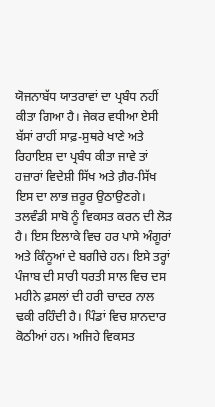ਯੋਜਨਾਬੱਧ ਯਾਤਰਾਵਾਂ ਦਾ ਪ੍ਰਬੰਧ ਨਹੀਂ ਕੀਤਾ ਗਿਆ ਹੈ। ਜੇਕਰ ਵਧੀਆ ਏਸੀ ਬੱਸਾਂ ਰਾਹੀਂ ਸਾਫ਼-ਸੁਥਰੇ ਖਾਣੇ ਅਤੇ ਰਿਹਾਇਸ਼ ਦਾ ਪ੍ਰਬੰਧ ਕੀਤਾ ਜਾਵੇ ਤਾਂ ਹਜ਼ਾਰਾਂ ਵਿਦੇਸ਼ੀ ਸਿੱਖ ਅਤੇ ਗ਼ੈਰ-ਸਿੱਖ ਇਸ ਦਾ ਲਾਭ ਜ਼ਰੂਰ ਉਠਾਉਣਗੇ। ਤਲਵੰਡੀ ਸਾਬੋ ਨੂੰ ਵਿਕਸਤ ਕਰਨ ਦੀ ਲੋੜ ਹੈ। ਇਸ ਇਲਾਕੇ ਵਿਚ ਹਰ ਪਾਸੇ ਅੰਗੂਰਾਂ ਅਤੇ ਕਿੰਨੂਆਂ ਦੇ ਬਗੀਚੇ ਹਨ। ਇਸੇ ਤਰ੍ਹਾਂ ਪੰਜਾਬ ਦੀ ਸਾਰੀ ਧਰਤੀ ਸਾਲ ਵਿਚ ਦਸ ਮਹੀਨੇ ਫ਼ਸਲਾਂ ਦੀ ਹਰੀ ਚਾਦਰ ਨਾਲ ਢਕੀ ਰਹਿੰਦੀ ਹੈ। ਪਿੰਡਾਂ ਵਿਚ ਸ਼ਾਨਦਾਰ ਕੋਠੀਆਂ ਹਨ। ਅਜਿਹੇ ਵਿਕਸਤ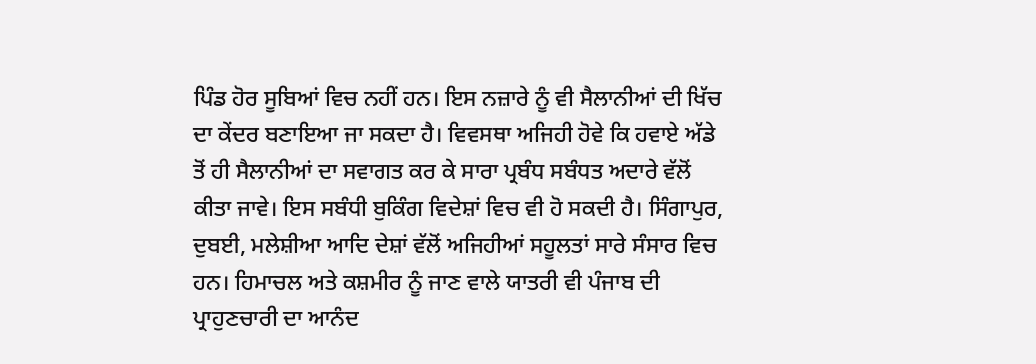ਪਿੰਡ ਹੋਰ ਸੂਬਿਆਂ ਵਿਚ ਨਹੀਂ ਹਨ। ਇਸ ਨਜ਼ਾਰੇ ਨੂੰ ਵੀ ਸੈਲਾਨੀਆਂ ਦੀ ਖਿੱਚ ਦਾ ਕੇਂਦਰ ਬਣਾਇਆ ਜਾ ਸਕਦਾ ਹੈ। ਵਿਵਸਥਾ ਅਜਿਹੀ ਹੋਵੇ ਕਿ ਹਵਾਏ ਅੱਡੇ ਤੋਂ ਹੀ ਸੈਲਾਨੀਆਂ ਦਾ ਸਵਾਗਤ ਕਰ ਕੇ ਸਾਰਾ ਪ੍ਰਬੰਧ ਸਬੰਧਤ ਅਦਾਰੇ ਵੱਲੋਂ ਕੀਤਾ ਜਾਵੇ। ਇਸ ਸਬੰਧੀ ਬੁਕਿੰਗ ਵਿਦੇਸ਼ਾਂ ਵਿਚ ਵੀ ਹੋ ਸਕਦੀ ਹੈ। ਸਿੰਗਾਪੁਰ, ਦੁਬਈ, ਮਲੇਸ਼ੀਆ ਆਦਿ ਦੇਸ਼ਾਂ ਵੱਲੋਂ ਅਜਿਹੀਆਂ ਸਹੂਲਤਾਂ ਸਾਰੇ ਸੰਸਾਰ ਵਿਚ ਹਨ। ਹਿਮਾਚਲ ਅਤੇ ਕਸ਼ਮੀਰ ਨੂੰ ਜਾਣ ਵਾਲੇ ਯਾਤਰੀ ਵੀ ਪੰਜਾਬ ਦੀ ਪ੍ਰਾਹੁਣਚਾਰੀ ਦਾ ਆਨੰਦ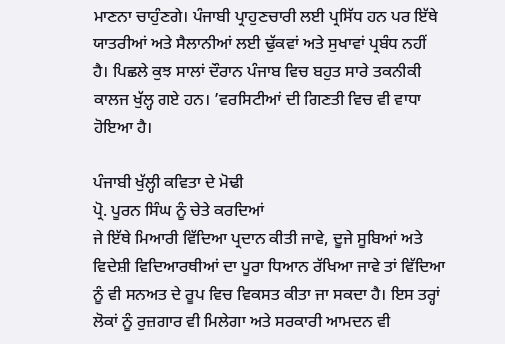ਮਾਣਨਾ ਚਾਹੁੰਣਗੇ। ਪੰਜਾਬੀ ਪ੍ਰਾਹੁਣਚਾਰੀ ਲਈ ਪ੍ਰਸਿੱਧ ਹਨ ਪਰ ਇੱਥੇ ਯਾਤਰੀਆਂ ਅਤੇ ਸੈਲਾਨੀਆਂ ਲਈ ਢੁੱਕਵਾਂ ਅਤੇ ਸੁਖਾਵਾਂ ਪ੍ਰਬੰਧ ਨਹੀਂ ਹੈ। ਪਿਛਲੇ ਕੁਝ ਸਾਲਾਂ ਦੌਰਾਨ ਪੰਜਾਬ ਵਿਚ ਬਹੁਤ ਸਾਰੇ ਤਕਨੀਕੀ ਕਾਲਜ ਖੁੱਲ੍ਹ ਗਏ ਹਨ। ’ਵਰਸਿਟੀਆਂ ਦੀ ਗਿਣਤੀ ਵਿਚ ਵੀ ਵਾਧਾ ਹੋਇਆ ਹੈ।

ਪੰਜਾਬੀ ਖੁੱਲ੍ਹੀ ਕਵਿਤਾ ਦੇ ਮੋਢੀ
ਪ੍ਰੋ. ਪੂਰਨ ਸਿੰਘ ਨੂੰ ਚੇਤੇ ਕਰਦਿਆਂ
ਜੇ ਇੱਥੇ ਮਿਆਰੀ ਵਿੱਦਿਆ ਪ੍ਰਦਾਨ ਕੀਤੀ ਜਾਵੇ, ਦੂਜੇ ਸੂਬਿਆਂ ਅਤੇ ਵਿਦੇਸ਼ੀ ਵਿਦਿਆਰਥੀਆਂ ਦਾ ਪੂਰਾ ਧਿਆਨ ਰੱਖਿਆ ਜਾਵੇ ਤਾਂ ਵਿੱਦਿਆ ਨੂੰ ਵੀ ਸਨਅਤ ਦੇ ਰੂਪ ਵਿਚ ਵਿਕਸਤ ਕੀਤਾ ਜਾ ਸਕਦਾ ਹੈ। ਇਸ ਤਰ੍ਹਾਂ ਲੋਕਾਂ ਨੂੰ ਰੁਜ਼ਗਾਰ ਵੀ ਮਿਲੇਗਾ ਅਤੇ ਸਰਕਾਰੀ ਆਮਦਨ ਵੀ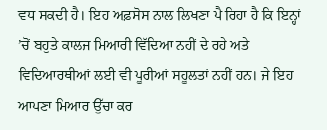ਵਧ ਸਕਦੀ ਹੈ। ਇਹ ਅਫ਼ਸੋਸ ਨਾਲ ਲਿਖਣਾ ਪੈ ਰਿਹਾ ਹੈ ਕਿ ਇਨ੍ਹਾਂ ’ਚੋਂ ਬਹੁਤੇ ਕਾਲਜ ਮਿਆਰੀ ਵਿੱਦਿਆ ਨਹੀਂ ਦੇ ਰਹੇ ਅਤੇ ਵਿਦਿਆਰਥੀਆਂ ਲਈ ਵੀ ਪੂਰੀਆਂ ਸਹੂਲਤਾਂ ਨਹੀਂ ਹਨ। ਜੇ ਇਹ ਆਪਣਾ ਮਿਆਰ ਉੱਚਾ ਕਰ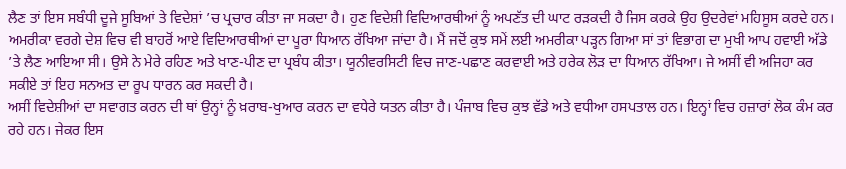ਲੈਣ ਤਾਂ ਇਸ ਸਬੰਧੀ ਦੂਜੇ ਸੂਬਿਆਂ ਤੇ ਵਿਦੇਸ਼ਾਂ ’ਚ ਪ੍ਰਚਾਰ ਕੀਤਾ ਜਾ ਸਕਦਾ ਹੈ। ਹੁਣ ਵਿਦੇਸ਼ੀ ਵਿਦਿਆਰਥੀਆਂ ਨੂੰ ਅਪਣੱਤ ਦੀ ਘਾਟ ਰੜਕਦੀ ਹੈ ਜਿਸ ਕਰਕੇ ਉਹ ਉਦਰੇਵਾਂ ਮਹਿਸੂਸ ਕਰਦੇ ਹਨ। ਅਮਰੀਕਾ ਵਰਗੇ ਦੇਸ਼ ਵਿਚ ਵੀ ਬਾਹਰੋਂ ਆਏ ਵਿਦਿਆਰਥੀਆਂ ਦਾ ਪੂਰਾ ਧਿਆਨ ਰੱਖਿਆ ਜਾਂਦਾ ਹੈ। ਮੈਂ ਜਦੋਂ ਕੁਝ ਸਮੇਂ ਲਈ ਅਮਰੀਕਾ ਪੜ੍ਹਨ ਗਿਆ ਸਾਂ ਤਾਂ ਵਿਭਾਗ ਦਾ ਮੁਖੀ ਆਪ ਹਵਾਈ ਅੱਡੇ ’ਤੇ ਲੈਣ ਆਇਆ ਸੀ। ਉਸੇ ਨੇ ਮੇਰੇ ਰਹਿਣ ਅਤੇ ਖਾਣ-ਪੀਣ ਦਾ ਪ੍ਰਬੰਧ ਕੀਤਾ। ਯੂਨੀਵਰਸਿਟੀ ਵਿਚ ਜਾਣ-ਪਛਾਣ ਕਰਵਾਈ ਅਤੇ ਹਰੇਕ ਲੋੜ ਦਾ ਧਿਆਨ ਰੱਖਿਆ। ਜੇ ਅਸੀਂ ਵੀ ਅਜਿਹਾ ਕਰ ਸਕੀਏ ਤਾਂ ਇਹ ਸਨਅਤ ਦਾ ਰੂਪ ਧਾਰਨ ਕਰ ਸਕਦੀ ਹੈ।
ਅਸੀਂ ਵਿਦੇਸ਼ੀਆਂ ਦਾ ਸਵਾਗਤ ਕਰਨ ਦੀ ਥਾਂ ਉਨ੍ਹਾਂ ਨੂੰ ਖ਼ਰਾਬ-ਖੁਆਰ ਕਰਨ ਦਾ ਵਧੇਰੇ ਯਤਨ ਕੀਤਾ ਹੈ। ਪੰਜਾਬ ਵਿਚ ਕੁਝ ਵੱਡੇ ਅਤੇ ਵਧੀਆ ਹਸਪਤਾਲ ਹਨ। ਇਨ੍ਹਾਂ ਵਿਚ ਹਜ਼ਾਰਾਂ ਲੋਕ ਕੰਮ ਕਰ ਰਹੇ ਹਨ। ਜੇਕਰ ਇਸ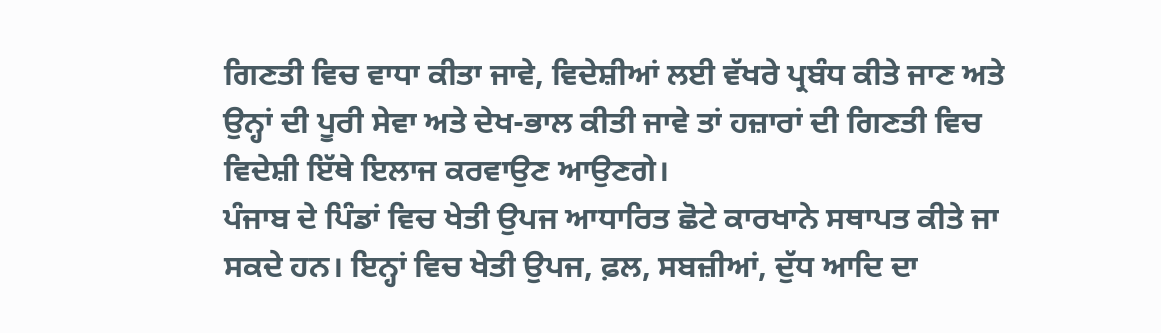ਗਿਣਤੀ ਵਿਚ ਵਾਧਾ ਕੀਤਾ ਜਾਵੇ, ਵਿਦੇਸ਼ੀਆਂ ਲਈ ਵੱਖਰੇ ਪ੍ਰਬੰਧ ਕੀਤੇ ਜਾਣ ਅਤੇ ਉਨ੍ਹਾਂ ਦੀ ਪੂਰੀ ਸੇਵਾ ਅਤੇ ਦੇਖ-ਭਾਲ ਕੀਤੀ ਜਾਵੇ ਤਾਂ ਹਜ਼ਾਰਾਂ ਦੀ ਗਿਣਤੀ ਵਿਚ ਵਿਦੇਸ਼ੀ ਇੱਥੇ ਇਲਾਜ ਕਰਵਾਉਣ ਆਉਣਗੇ।
ਪੰਜਾਬ ਦੇ ਪਿੰਡਾਂ ਵਿਚ ਖੇਤੀ ਉਪਜ ਆਧਾਰਿਤ ਛੋਟੇ ਕਾਰਖਾਨੇ ਸਥਾਪਤ ਕੀਤੇ ਜਾ ਸਕਦੇ ਹਨ। ਇਨ੍ਹਾਂ ਵਿਚ ਖੇਤੀ ਉਪਜ, ਫ਼ਲ, ਸਬਜ਼ੀਆਂ, ਦੁੱਧ ਆਦਿ ਦਾ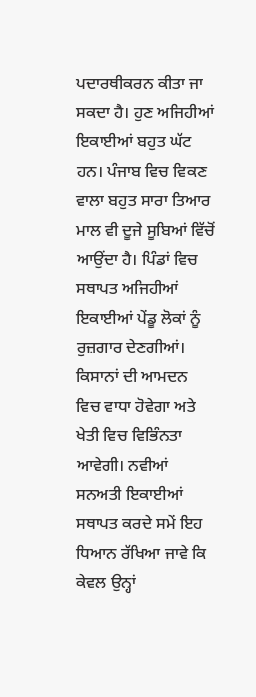ਪਦਾਰਥੀਕਰਨ ਕੀਤਾ ਜਾ ਸਕਦਾ ਹੈ। ਹੁਣ ਅਜਿਹੀਆਂ ਇਕਾਈਆਂ ਬਹੁਤ ਘੱਟ ਹਨ। ਪੰਜਾਬ ਵਿਚ ਵਿਕਣ ਵਾਲਾ ਬਹੁਤ ਸਾਰਾ ਤਿਆਰ ਮਾਲ ਵੀ ਦੂਜੇ ਸੂਬਿਆਂ ਵਿੱਚੋਂ ਆਉਂਦਾ ਹੈ। ਪਿੰਡਾਂ ਵਿਚ ਸਥਾਪਤ ਅਜਿਹੀਆਂ ਇਕਾਈਆਂ ਪੇਂਡੂ ਲੋਕਾਂ ਨੂੰ ਰੁਜ਼ਗਾਰ ਦੇਣਗੀਆਂ। ਕਿਸਾਨਾਂ ਦੀ ਆਮਦਨ ਵਿਚ ਵਾਧਾ ਹੋਵੇਗਾ ਅਤੇ ਖੇਤੀ ਵਿਚ ਵਿਭਿੰਨਤਾ ਆਵੇਗੀ। ਨਵੀਆਂ ਸਨਅਤੀ ਇਕਾਈਆਂ ਸਥਾਪਤ ਕਰਦੇ ਸਮੇਂ ਇਹ ਧਿਆਨ ਰੱਖਿਆ ਜਾਵੇ ਕਿ ਕੇਵਲ ਉਨ੍ਹਾਂ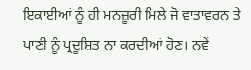ਇਕਾਈਆਂ ਨੂੰ ਹੀ ਮਨਜ਼ੂਰੀ ਮਿਲੇ ਜੋ ਵਾਤਾਵਰਨ ਤੇ ਪਾਣੀ ਨੂੰ ਪ੍ਰਦੂਸ਼ਿਤ ਨਾ ਕਰਦੀਆਂ ਹੋਣ। ਨਵੇਂ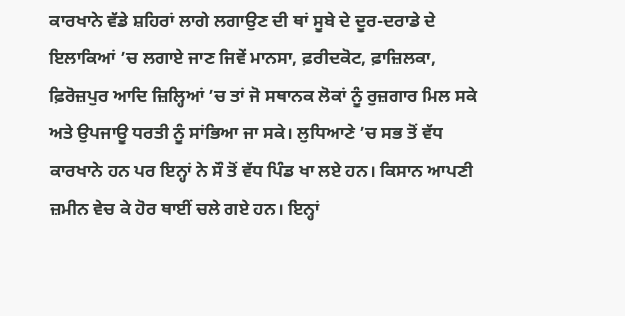ਕਾਰਖਾਨੇ ਵੱਡੇ ਸ਼ਹਿਰਾਂ ਲਾਗੇ ਲਗਾਉਣ ਦੀ ਥਾਂ ਸੂਬੇ ਦੇ ਦੂਰ-ਦਰਾਡੇ ਦੇ ਇਲਾਕਿਆਂ ’ਚ ਲਗਾਏ ਜਾਣ ਜਿਵੇਂ ਮਾਨਸਾ, ਫ਼ਰੀਦਕੋਟ, ਫ਼ਾਜ਼ਿਲਕਾ, ਫ਼ਿਰੋਜ਼ਪੁਰ ਆਦਿ ਜ਼ਿਲ੍ਹਿਆਂ ’ਚ ਤਾਂ ਜੋ ਸਥਾਨਕ ਲੋਕਾਂ ਨੂੰ ਰੁਜ਼ਗਾਰ ਮਿਲ ਸਕੇ ਅਤੇ ਉਪਜਾਊ ਧਰਤੀ ਨੂੰ ਸਾਂਭਿਆ ਜਾ ਸਕੇ। ਲੁਧਿਆਣੇ ’ਚ ਸਭ ਤੋਂ ਵੱਧ ਕਾਰਖਾਨੇ ਹਨ ਪਰ ਇਨ੍ਹਾਂ ਨੇ ਸੌ ਤੋਂ ਵੱਧ ਪਿੰਡ ਖਾ ਲਏ ਹਨ। ਕਿਸਾਨ ਆਪਣੀ ਜ਼ਮੀਨ ਵੇਚ ਕੇ ਹੋਰ ਥਾਈਂ ਚਲੇ ਗਏ ਹਨ। ਇਨ੍ਹਾਂ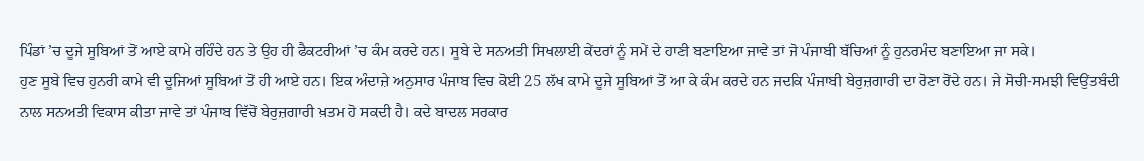ਪਿੰਡਾਂ ’ਚ ਦੂਜੇ ਸੂਬਿਆਂ ਤੋਂ ਆਏ ਕਾਮੇ ਰਹਿੰਦੇ ਹਨ ਤੇ ਉਹ ਹੀ ਫੈਕਟਰੀਆਂ ’ਚ ਕੰਮ ਕਰਦੇ ਹਨ। ਸੂਬੇ ਦੇ ਸਨਅਤੀ ਸਿਖਲਾਈ ਕੇਂਦਰਾਂ ਨੂੰ ਸਮੇਂ ਦੇ ਹਾਣੀ ਬਣਾਇਆ ਜਾਵੇ ਤਾਂ ਜੋ ਪੰਜਾਬੀ ਬੱਚਿਆਂ ਨੂੰ ਹੁਨਰਮੰਦ ਬਣਾਇਆ ਜਾ ਸਕੇ।
ਹੁਣ ਸੂਬੇ ਵਿਚ ਹੁਨਰੀ ਕਾਮੇ ਵੀ ਦੂਜਿਆਂ ਸੂਬਿਆਂ ਤੋਂ ਹੀ ਆਏ ਹਨ। ਇਕ ਅੰਦਾਜ਼ੇ ਅਨੁਸਾਰ ਪੰਜਾਬ ਵਿਚ ਕੋਈ 25 ਲੱਖ ਕਾਮੇ ਦੂਜੇ ਸੂਬਿਆਂ ਤੋਂ ਆ ਕੇ ਕੰਮ ਕਰਦੇ ਹਨ ਜਦਕਿ ਪੰਜਾਬੀ ਬੇਰੁਜ਼ਗਾਰੀ ਦਾ ਰੋਣਾ ਰੋਂਦੇ ਹਨ। ਜੇ ਸੋਚੀ-ਸਮਝੀ ਵਿਉਂਤਬੰਦੀ ਨਾਲ ਸਨਅਤੀ ਵਿਕਾਸ ਕੀਤਾ ਜਾਵੇ ਤਾਂ ਪੰਜਾਬ ਵਿੱਚੋਂ ਬੇਰੁਜ਼ਗਾਰੀ ਖ਼ਤਮ ਹੋ ਸਕਦੀ ਹੈ। ਕਦੇ ਬਾਦਲ ਸਰਕਾਰ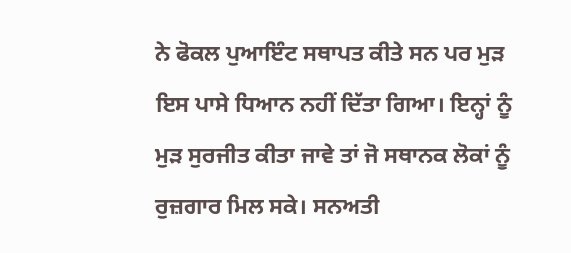ਨੇ ਫੋਕਲ ਪੁਆਇੰਟ ਸਥਾਪਤ ਕੀਤੇ ਸਨ ਪਰ ਮੁੜ ਇਸ ਪਾਸੇ ਧਿਆਨ ਨਹੀਂ ਦਿੱਤਾ ਗਿਆ। ਇਨ੍ਹਾਂ ਨੂੰ ਮੁੜ ਸੁਰਜੀਤ ਕੀਤਾ ਜਾਵੇ ਤਾਂ ਜੋ ਸਥਾਨਕ ਲੋਕਾਂ ਨੂੰ ਰੁਜ਼ਗਾਰ ਮਿਲ ਸਕੇ। ਸਨਅਤੀ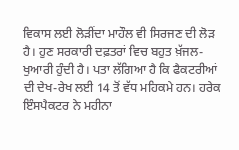ਵਿਕਾਸ ਲਈ ਲੋੜੀਂਦਾ ਮਾਹੌਲ ਵੀ ਸਿਰਜਣ ਦੀ ਲੋੜ ਹੈ। ਹੁਣ ਸਰਕਾਰੀ ਦਫ਼ਤਰਾਂ ਵਿਚ ਬਹੁਤ ਖ਼ੱਜਲ-ਖੁਆਰੀ ਹੁੰਦੀ ਹੈ। ਪਤਾ ਲੱਗਿਆ ਹੈ ਕਿ ਫੈਕਟਰੀਆਂ ਦੀ ਦੇਖ-ਰੇਖ ਲਈ 14 ਤੋਂ ਵੱਧ ਮਹਿਕਮੇ ਹਨ। ਹਰੇਕ ਇੰਸਪੈਕਟਰ ਨੇ ਮਹੀਨਾ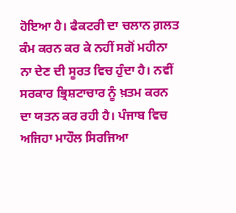ਹੋਇਆ ਹੈ। ਫੈਕਟਰੀ ਦਾ ਚਲਾਨ ਗ਼ਲਤ ਕੰਮ ਕਰਨ ਕਰ ਕੇ ਨਹੀਂ ਸਗੋਂ ਮਹੀਨਾ ਨਾ ਦੇਣ ਦੀ ਸੂਰਤ ਵਿਚ ਹੁੰਦਾ ਹੈ। ਨਵੀਂ ਸਰਕਾਰ ਭ੍ਰਿਸ਼ਟਾਚਾਰ ਨੂੰ ਖ਼ਤਮ ਕਰਨ ਦਾ ਯਤਨ ਕਰ ਰਹੀ ਹੈ। ਪੰਜਾਬ ਵਿਚ ਅਜਿਹਾ ਮਾਹੌਲ ਸਿਰਜਿਆ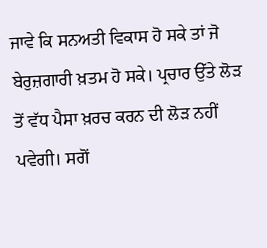ਜਾਵੇ ਕਿ ਸਨਅਤੀ ਵਿਕਾਸ ਹੋ ਸਕੇ ਤਾਂ ਜੋ ਬੇਰੁਜ਼ਗਾਰੀ ਖ਼ਤਮ ਹੋ ਸਕੇ। ਪ੍ਰਚਾਰ ਉੱਤੇ ਲੋੜ ਤੋਂ ਵੱਧ ਪੈਸਾ ਖ਼ਰਚ ਕਰਨ ਦੀ ਲੋੜ ਨਹੀਂ ਪਵੇਗੀ। ਸਗੋਂ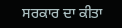ਸਰਕਾਰ ਦਾ ਕੀਤਾ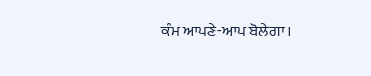ਕੰਮ ਆਪਣੇ-ਆਪ ਬੋਲੇਗਾ।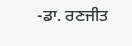-ਡਾ. ਰਣਜੀਤ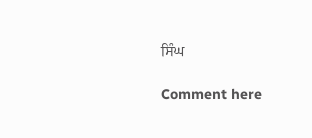ਸਿੰਘ

Comment here